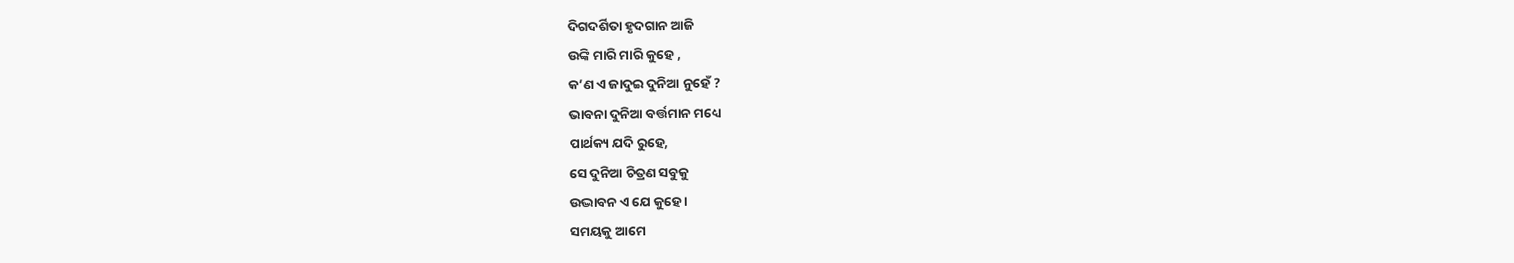ଦିଗଦର୍ଶିତା ହୃଦଗାନ ଆଜି
ଉଙ୍କି ମାରି ମାରି କୁହେ ,
କ’ଣ ଏ ଜାଦୁଇ ଦୁନିଆ ନୁହେଁ ?
ଭାବନା ଦୁନିଆ ବର୍ତ୍ତମାନ ମଧ୍ୟେ
ପାର୍ଥକ୍ୟ ଯଦି ରୁହେ,
ସେ ଦୁନିଆ ଚିତ୍ରଣ ସବୁକୁ
ଉଦ୍ଭାବନ ଏ ଯେ କୁହେ ।
ସମୟକୁ ଆମେ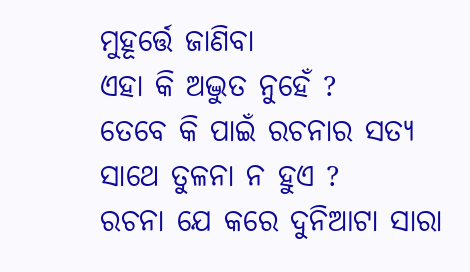ମୁହୂର୍ତ୍ତେ ଜାଣିବା
ଏହା କି ଅଦ୍ଭୁତ ନୁହେଁ ?
ତେବେ କି ପାଇଁ ରଚନାର ସତ୍ୟ
ସାଥେ ତୁଳନା ନ ହୁଏ ?
ରଚନା ଯେ କରେ ଦୁନିଆଟା ସାରା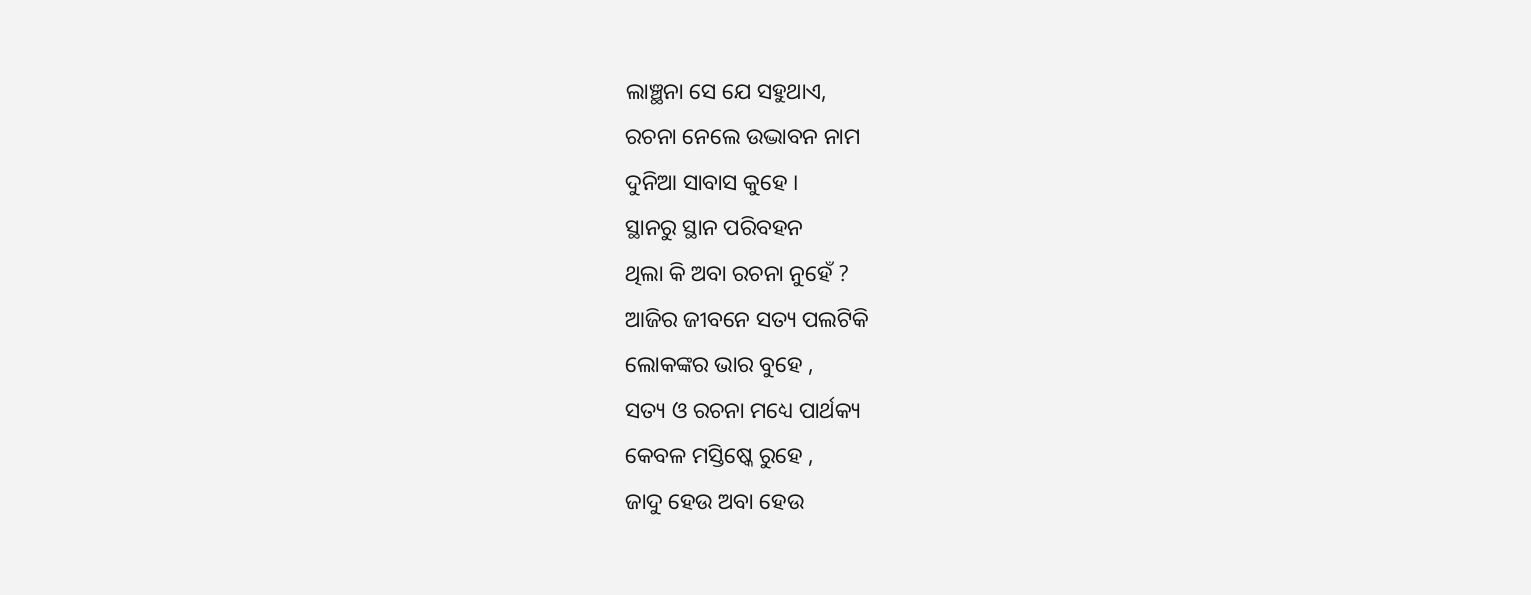ଲାଞ୍ଛନା ସେ ଯେ ସହୁଥାଏ,
ରଚନା ନେଲେ ଉଦ୍ଭାବନ ନାମ
ଦୁନିଆ ସାବାସ କୁହେ ।
ସ୍ଥାନରୁ ସ୍ଥାନ ପରିବହନ
ଥିଲା କି ଅବା ରଚନା ନୁହେଁ ?
ଆଜିର ଜୀବନେ ସତ୍ୟ ପଲଟିକି
ଲୋକଙ୍କର ଭାର ବୁହେ ,
ସତ୍ୟ ଓ ରଚନା ମଧ୍ୟେ ପାର୍ଥକ୍ୟ
କେବଳ ମସ୍ତିଷ୍କେ ରୁହେ ,
ଜାଦୁ ହେଉ ଅବା ହେଉ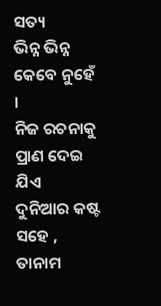ସତ୍ୟ
ଭିନ୍ନ ଭିନ୍ନ କେବେ ନୁହେଁ ।
ନିଜ ରଚନାକୁ ପ୍ରାଣ ଦେଇ ଯିଏ
ଦୁନିଆର କଷ୍ଟ ସହେ ,
ତାନାମ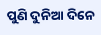ପୁଣି ଦୁନିଆ ଦିନେ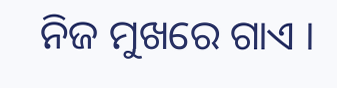ନିଜ ମୁଖରେ ଗାଏ ।